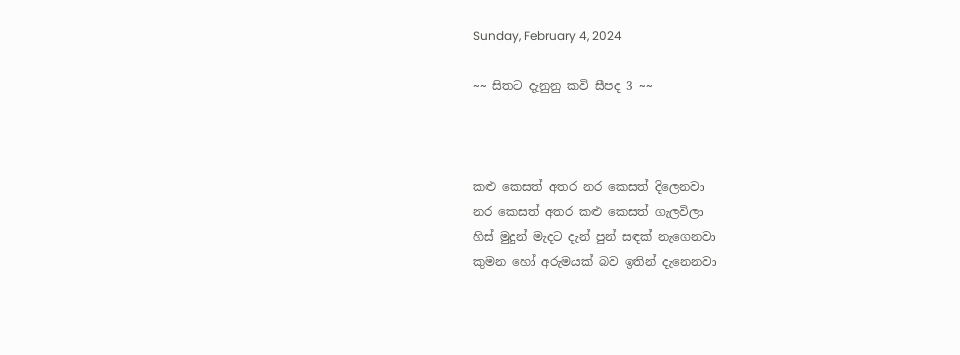Sunday, February 4, 2024

~~ සිතට දැනුනු කවි සීපද 3 ~~



කළු කෙසත් අතර නර කෙසත් දිලෙනවා
නර කෙසත් අතර කළු කෙසත් ගැලවිලා
හිස් මුදුන් මැදට දැන් පුන් සඳක් නැගෙනවා
කුමන හෝ අරුමයක් බව ඉතින් දැනෙනවා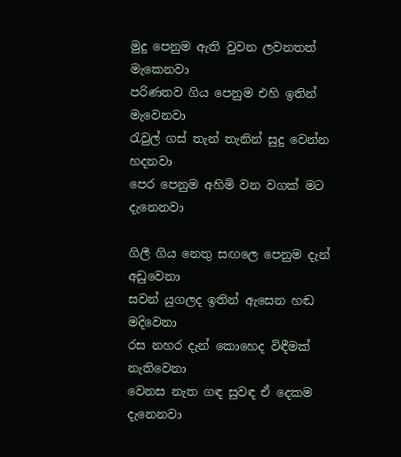මුදු පෙනුම ඇති වුවන ලවනතත් මැකෙනවා
පරිණතව ගිය පෙනුම එහි ඉතින් මැවෙනවා
රැවුල් ගස් තැන් තැනින් සුදු වෙන්න හදනවා
පෙර පෙනුම අහිමි වන වගක් මට දැනෙනවා

ගිලී ගිය නෙතු සඟලෙ පෙනුම දැන් අඩුවෙනා
සවන් යුගලද ඉතින් ඇසෙන හඬ මදිවෙනා
රස නහර දැන් කොහෙද විඳීමක් නැතිවෙනා
වෙනස නැත ගඳ සුවඳ ඒ දෙකම දැනෙනවා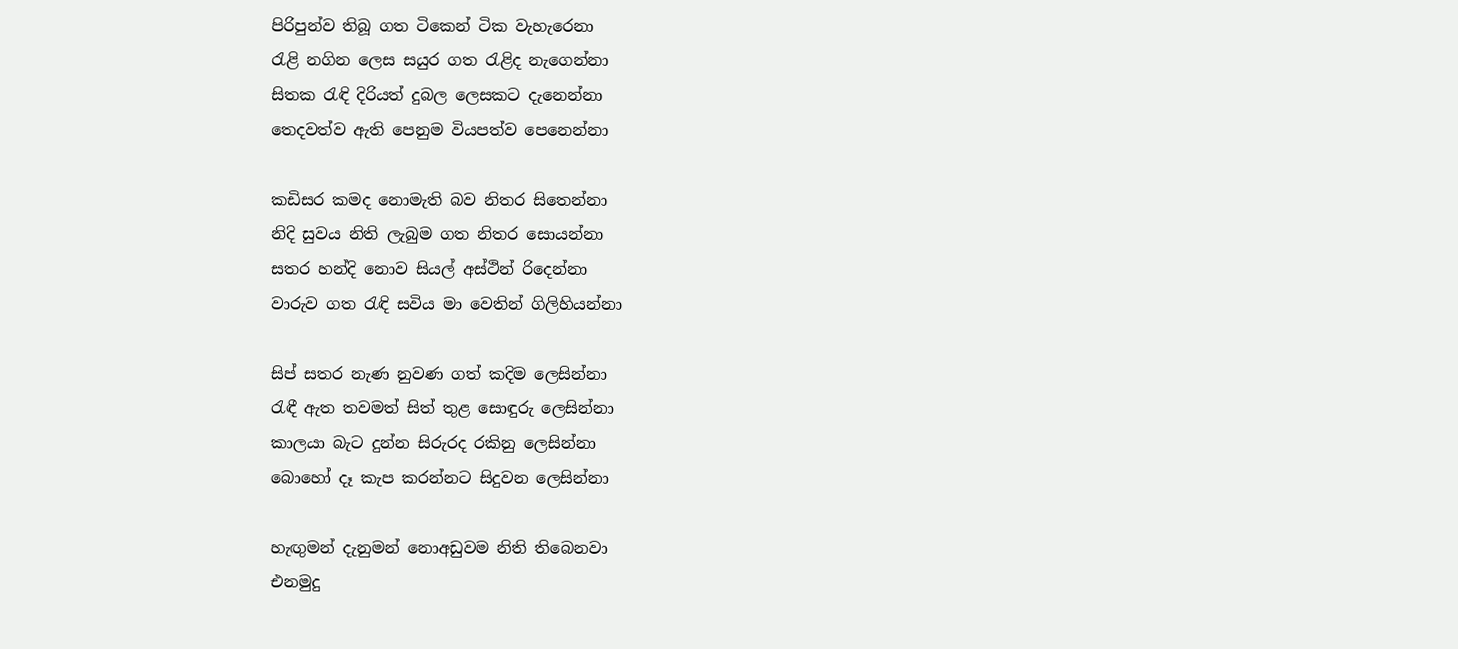පිරිපුන්ව තිබූ ගත ටිකෙන් ටික වැහැරෙනා
රැළි නගින ලෙස සයුර ගත රැළිද නැගෙන්නා
සිතක රැඳි දිරියත් දුබල ලෙසකට දැනෙන්නා
තෙදවත්ව ඇති පෙනුම වියපත්ව පෙනෙන්නා

කඩිසර කමද නොමැති බව නිතර සිතෙන්නා
නිදි සුවය නිති ලැබුම ගත නිතර සොයන්නා
සතර හන්දි නොව සියල් අස්ථින් රිදෙන්නා
වාරුව ගත රැඳි සවිය මා වෙතින් ගිලිහියන්නා

සිප් සතර නැණ නුවණ ගත් කදිම ලෙසින්නා
රැඳී ඇත තවමත් සිත් තුළ සොඳුරු ලෙසින්නා
කාලයා බැට දුන්න සිරුරද රකිනු ලෙසින්නා
බොහෝ දෑ කැප කරන්නට සිදුවන ලෙසින්නා

හැඟුමන් දැනුමන් නොඅඩුවම නිති තිබෙනවා
එනමුදු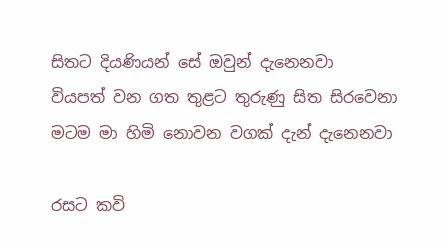සිතට දියණියන් සේ ඔවුන් දැනෙනවා
වියපත් වන ගත තුළට තුරුණු සිත සිරවෙනා
මටම මා හිමි නොවන වගක් දැන් දැනෙනවා

රසට කවි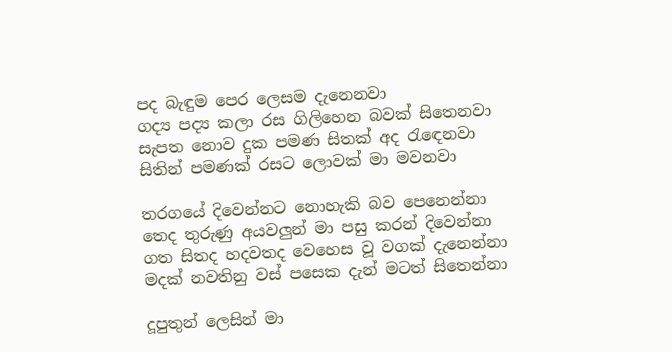පද බැඳුම පෙර ලෙසම දැනෙනවා
ගද්‍ය පද්‍ය කලා රස ගිලිහෙන බවක් සිතෙනවා
සැපත නොව දුක පමණ සිතක් අද රැඳෙනවා
සිතින් පමණක් රසට ලොවක් මා මවනවා

තරගයේ දිවෙන්නට නොහැකි බව පෙනෙන්නා
තෙද තුරුණු අයවලුන් මා පසු කරන් දිවෙන්නා
ගත සිතද හදවතද වෙහෙස වූ වගක් දැනෙන්නා
මදක් නවතිනු වස් පසෙක දැන් මටත් සිතෙන්නා

දූපුතුන් ලෙසින් මා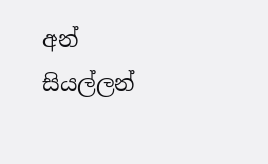අන් සියල්ලන්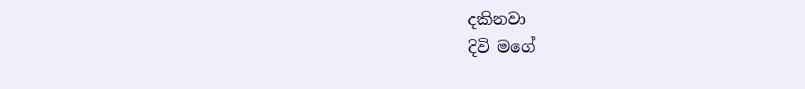දකිනවා
දිවි මගේ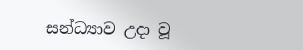සන්ධ්‍යාව උදා වූ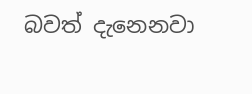බවත් දැනෙනවා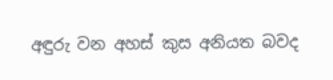අඳුරු වන අහස් කුස අනියත බවද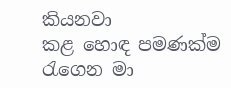කියනවා
කළ හොඳ පමණක්ම රැගෙන මා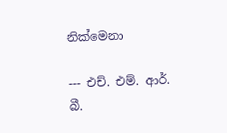නික්මෙනා

--- එච්. එම්. ආර්. බී.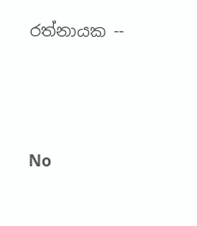රත්නායක --




No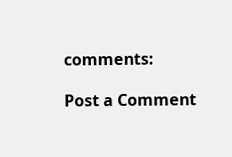comments:

Post a Comment